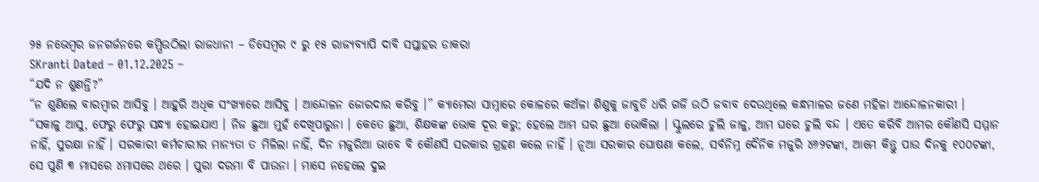୨୫ ନଭେମ୍ବର ଜନଗର୍ଜନରେ କମ୍ପିଉଠିଲା ରାଜଧାନୀ – ଡିସେମ୍ବର ୯ ରୁ ୧୫ ରାଜ୍ୟବ୍ୟାପି ଦାବି ସପ୍ତାହର ଡାକରା
SKranti Dated – 01.12.2025 –
“ଯଦି ନ ଶୁଣନ୍ତି?”
“ନ ଶୁଣିଲେ ବାରମ୍ବାର ଆସିବୁ । ଆହୁରି ଅଧିକ ସଂଖ୍ୟାରେ ଆସିବୁ । ଆନ୍ଦୋଳନ ଜୋରଦାର କରିବୁ ।” କ୍ୟାମେରା ସାମ୍ନାରେ କୋଳରେ କଅଁଳା ଶିଶୁକୁ ଜାବୁଡି ଧରି ଗର୍ଜି ଉଠି ଜବାବ ଦେଉଥିଲେ କନ୍ଧମାଳର ଜଣେ ମହିଳା ଆନ୍ଦୋଳନକାରୀ ।
“ସକାଳୁ ଆସୁ, ଫେରୁ ଫେରୁ ସନ୍ଧ୍ୟା ହୋଇଯାଏ । ନିଜ ଛୁଆ ମୁହଁ ଦେଖିପାରୁନା । କେତେ ଛୁଆ, ଶିକ୍ଷକଙ୍କ ଭୋକ ଦୂର କରୁ; ହେଲେ ଆମ ଘର ଛୁଆ ଭୋକିଲା । ସ୍କୁଲରେ ଚୁଲି ଜାଳୁ, ଆମ ଘରେ ଚୁଲି ବନ୍ଦ । ଏତେ କରିବି ଆମର କୌଣସି ସମ୍ମାନ ନାହିଁ, ସୁରକ୍ଷା ନାହିଁ । ସରକାରୀ କର୍ମଚାରୀର ମାନ୍ୟତା ତ ମିଳିଲା ନାହିଁ, ଦିନ ମଜୁରିଆ ଭାବେ ବି କୌଣସି ସରକାର ଗ୍ରହଣ କଲେ ନାହିଁ । ନୂଆ ସରକାର ଘୋଷଣା କଲେ, ସର୍ବନିମ୍ନ ଦୈନିକ ମଜୁରି ୪୬୨ଟଙ୍କା, ଆମେ କିନ୍ତୁ ପାଉ ଦିନକୁ ୧୦୦ଟଙ୍କା, ସେ ପୁଣି ୩ ମାସରେ ୪ମାସରେ ଥରେ । ପୁରା ଦରମା ବି ପାଉନା । ମାସେ ନହେଲେ ଦୁଇ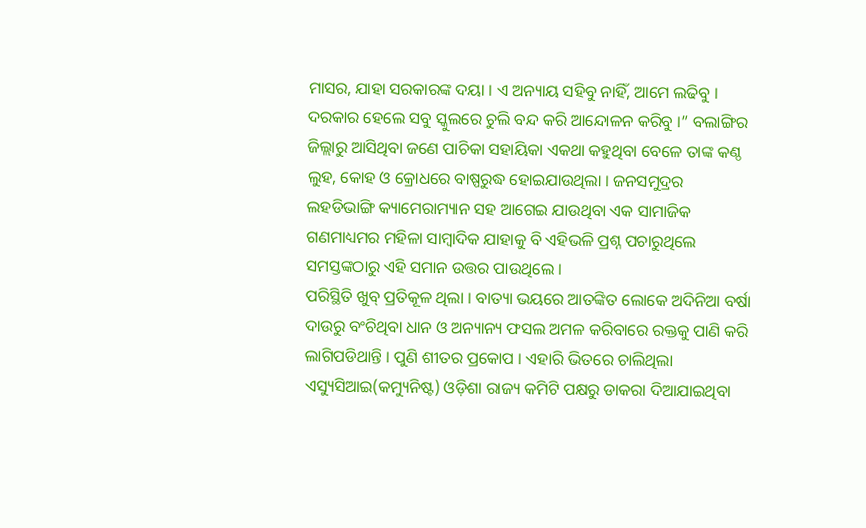ମାସର, ଯାହା ସରକାରଙ୍କ ଦୟା । ଏ ଅନ୍ୟାୟ ସହିବୁ ନାହିଁ, ଆମେ ଲଢିବୁ । ଦରକାର ହେଲେ ସବୁ ସ୍କୁଲରେ ଚୁଲି ବନ୍ଦ କରି ଆନ୍ଦୋଳନ କରିବୁ ।” ବଲାଙ୍ଗିର ଜିଲ୍ଲାରୁ ଆସିଥିବା ଜଣେ ପାଚିକା ସହାୟିକା ଏକଥା କହୁଥିବା ବେଳେ ତାଙ୍କ କଣ୍ଠ ଲୁହ, କୋହ ଓ କ୍ରୋଧରେ ବାଷ୍ପରୁଦ୍ଧ ହୋଇଯାଉଥିଲା । ଜନସମୁଦ୍ରର ଲହଡିଭାଙ୍ଗି କ୍ୟାମେରାମ୍ୟାନ ସହ ଆଗେଇ ଯାଉଥିବା ଏକ ସାମାଜିକ ଗଣମାଧ୍ୟମର ମହିଳା ସାମ୍ବାଦିକ ଯାହାକୁ ବି ଏହିଭଳି ପ୍ରଶ୍ନ ପଚାରୁଥିଲେ ସମସ୍ତଙ୍କଠାରୁ ଏହି ସମାନ ଉତ୍ତର ପାଉଥିଲେ ।
ପରିସ୍ଥିତି ଖୁବ୍ ପ୍ରତିକୂଳ ଥିଲା । ବାତ୍ୟା ଭୟରେ ଆତଙ୍କିତ ଲୋକେ ଅଦିନିଆ ବର୍ଷା ଦାଉରୁ ବଂଚିଥିବା ଧାନ ଓ ଅନ୍ୟାନ୍ୟ ଫସଲ ଅମଳ କରିବାରେ ରକ୍ତକୁ ପାଣି କରି ଲାଗିପଡିଥାନ୍ତି । ପୁଣି ଶୀତର ପ୍ରକୋପ । ଏହାରି ଭିତରେ ଚାଲିଥିଲା ଏସ୍ୟୁସିଆଇ(କମ୍ୟୁନିଷ୍ଟ) ଓଡ଼ିଶା ରାଜ୍ୟ କମିଟି ପକ୍ଷରୁ ଡାକରା ଦିଆଯାଇଥିବା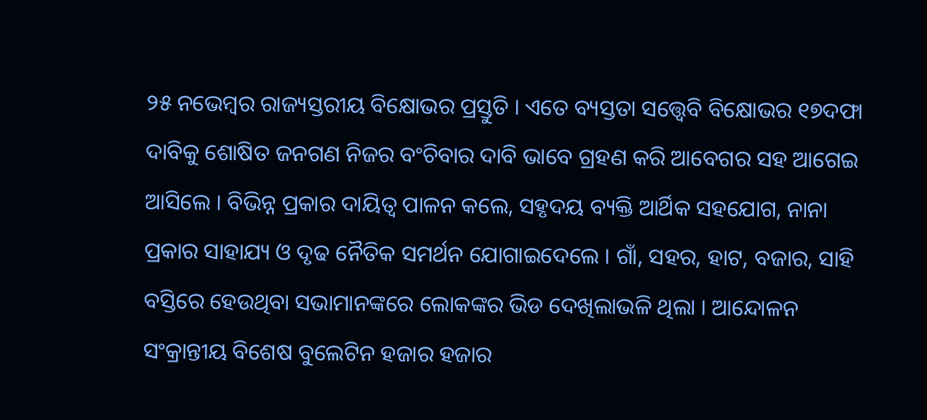୨୫ ନଭେମ୍ବର ରାଜ୍ୟସ୍ତରୀୟ ବିକ୍ଷୋଭର ପ୍ରସ୍ତୁତି । ଏତେ ବ୍ୟସ୍ତତା ସତ୍ତ୍ୱେବି ବିକ୍ଷୋଭର ୧୭ଦଫା ଦାବିକୁ ଶୋଷିତ ଜନଗଣ ନିଜର ବଂଚିବାର ଦାବି ଭାବେ ଗ୍ରହଣ କରି ଆବେଗର ସହ ଆଗେଇ ଆସିଲେ । ବିଭିନ୍ନ ପ୍ରକାର ଦାୟିତ୍ୱ ପାଳନ କଲେ, ସହୃଦୟ ବ୍ୟକ୍ତି ଆର୍ଥିକ ସହଯୋଗ, ନାନା ପ୍ରକାର ସାହାଯ୍ୟ ଓ ଦୃଢ ନୈତିକ ସମର୍ଥନ ଯୋଗାଇଦେଲେ । ଗାଁ, ସହର, ହାଟ, ବଜାର, ସାହି ବସ୍ତିରେ ହେଉଥିବା ସଭାମାନଙ୍କରେ ଲୋକଙ୍କର ଭିଡ ଦେଖିଲାଭଳି ଥିଲା । ଆନ୍ଦୋଳନ ସଂକ୍ରାନ୍ତୀୟ ବିଶେଷ ବୁଲେଟିନ ହଜାର ହଜାର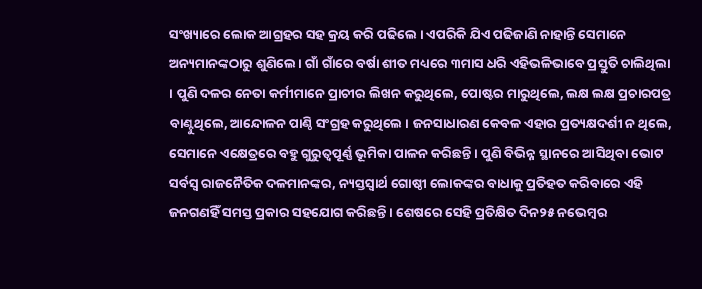ସଂଖ୍ୟାରେ ଲୋକ ଆଗ୍ରହର ସହ କ୍ରୟ କରି ପଢିଲେ । ଏପରିକି ଯିଏ ପଢିଜାଣି ନାହାନ୍ତି ସେମାନେ ଅନ୍ୟମାନଙ୍କଠାରୁ ଶୁଣିଲେ । ଗାଁ ଗାଁରେ ବର୍ଷା ଶୀତ ମଧ୍ୟରେ ୩ମାସ ଧରି ଏହିଭଳିଭାବେ ପ୍ରସ୍ତୁତି ଚାଲିଥିଲା । ପୁଣି ଦଳର ନେତା କର୍ମୀମାନେ ପ୍ରାଚୀର ଲିଖନ କରୁଥିଲେ, ପୋଷ୍ଟର ମାରୁଥିଲେ, ଲକ୍ଷ ଲକ୍ଷ ପ୍ରଚାରପତ୍ର ବାଣ୍ଟୁଥିଲେ, ଆନ୍ଦୋଳନ ପାଣ୍ଠି ସଂଗ୍ରହ କରୁଥିଲେ । ଜନସାଧାରଣ କେବଳ ଏହାର ପ୍ରତ୍ୟକ୍ଷଦର୍ଶୀ ନ ଥିଲେ, ସେମାନେ ଏକ୍ଷେତ୍ରରେ ବହୁ ଗୁରୁତ୍ୱପୂର୍ଣ୍ଣ ଭୂମିକା ପାଳନ କରିଛନ୍ତି । ପୁଣି ବିଭିନ୍ନ ସ୍ଥାନରେ ଆସିଥିବା ଭୋଟ ସର୍ବସ୍ୱ ରାଜନୈତିକ ଦଳମାନଙ୍କର, ନ୍ୟସ୍ତସ୍ୱାର୍ଥ ଗୋଷ୍ଠୀ ଲୋକଙ୍କର ବାଧାକୁ ପ୍ରତିହତ କରିବାରେ ଏହି ଜନଗଣହିଁ ସମସ୍ତ ପ୍ରକାର ସହଯୋଗ କରିଛନ୍ତି । ଶେଷରେ ସେହି ପ୍ରତିକ୍ଷିତ ଦିନ୨୫ ନଭେମ୍ବର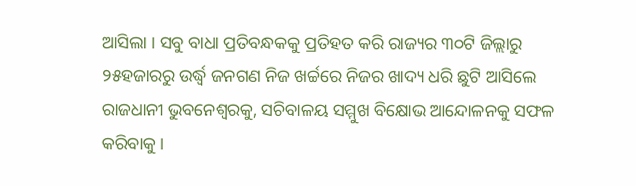ଆସିଲା । ସବୁ ବାଧା ପ୍ରତିବନ୍ଧକକୁ ପ୍ରତିହତ କରି ରାଜ୍ୟର ୩୦ଟି ଜିଲ୍ଲାରୁ ୨୫ହଜାରରୁ ଉର୍ଦ୍ଧ୍ୱ ଜନଗଣ ନିଜ ଖର୍ଚ୍ଚରେ ନିଜର ଖାଦ୍ୟ ଧରି ଛୁଟି ଆସିଲେ ରାଜଧାନୀ ଭୁବନେଶ୍ୱରକୁ, ସଚିବାଳୟ ସମ୍ମୁଖ ବିକ୍ଷୋଭ ଆନ୍ଦୋଳନକୁ ସଫଳ କରିବାକୁ ।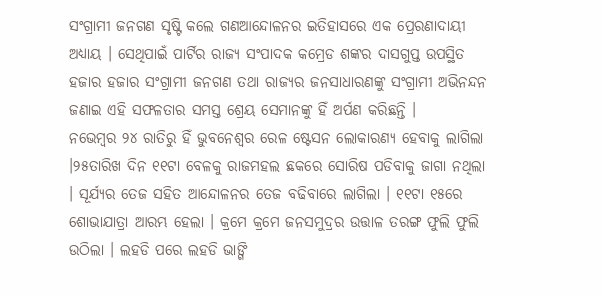ସଂଗ୍ରାମୀ ଜନଗଣ ସୃଷ୍ଟି କଲେ ଗଣଆନ୍ଦୋଳନର ଇତିହାସରେ ଏକ ପ୍ରେରଣାଦାୟୀ ଅଧ୍ୟାୟ । ସେଥିପାଇଁ ପାର୍ଟିର ରାଜ୍ୟ ସଂପାଦକ କମ୍ରେଡ ଶଙ୍କର ଦାସଗୁପ୍ତ ଉପସ୍ଥିତ ହଜାର ହଜାର ସଂଗ୍ରାମୀ ଜନଗଣ ତଥା ରାଜ୍ୟର ଜନସାଧାରଣଙ୍କୁ ସଂଗ୍ରାମୀ ଅଭିନନ୍ଦନ ଜଣାଇ ଏହି ସଫଳତାର ସମସ୍ତ ଶ୍ରେୟ ସେମାନଙ୍କୁ ହିଁ ଅର୍ପଣ କରିଛନ୍ତି ।
ନଭେମ୍ବର ୨୪ ରାତିରୁ ହିଁ ଭୁବନେଶ୍ୱର ରେଳ ଷ୍ଟେସନ ଲୋକାରଣ୍ୟ ହେବାକୁ ଲାଗିଲା ।୨୫ତାରିଖ ଦିନ ୧୧ଟା ବେଳକୁ ରାଜମହଲ ଛକରେ ସୋରିଷ ପଡିବାକୁ ଜାଗା ନଥିଲା । ସୂର୍ଯ୍ୟର ତେଜ ସହିତ ଆନ୍ଦୋଳନର ତେଜ ବଢିବାରେ ଲାଗିଲା । ୧୧ଟା ୧୫ରେ ଶୋଭାଯାତ୍ରା ଆରମ୍ଭ ହେଲା । କ୍ରମେ କ୍ରମେ ଜନସମୁଦ୍ରର ଉତ୍ତାଳ ତରଙ୍ଗ ଫୁଲି ଫୁଲି ଉଠିଲା । ଲହଡି ପରେ ଲହଡି ଭାଙ୍ଗି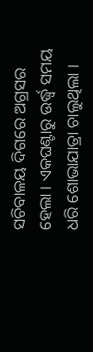ସଚିବାଳୟ ଦିଗରେ ଅଗ୍ରସର ହେଲା । ଏକଘଣ୍ଟାରୁ ଉର୍ଦ୍ଧ୍ୱ ସମୟ ଧରି ଶୋଭାଯାତ୍ରା ଚାଲୁଥିଲା ।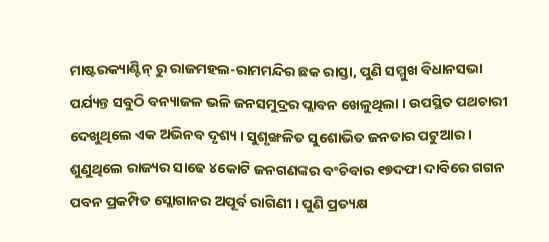ମାଷ୍ଟରକ୍ୟାଣ୍ଟିନ୍ ରୁ ରାଜମହଲ-ରାମମନ୍ଦିର ଛକ ରାସ୍ତା, ପୁଣି ସମ୍ମୁଖ ବିଧାନସଭା ପର୍ଯ୍ୟନ୍ତ ସବୁଠି ବନ୍ୟାଜଳ ଭଳି ଜନସମୁଦ୍ରର ପ୍ଲାବନ ଖେଳୁଥିଲା । ଉପସ୍ଥିତ ପଥଚାରୀ ଦେଖୁଥିଲେ ଏକ ଅଭିନବ ଦୃଶ୍ୟ । ସୁଶୃଙ୍ଖଳିତ ସୁଶୋଭିତ ଜନତାର ପଟୁଆର । ଶୁଣୁଥିଲେ ରାଜ୍ୟର ସାଢେ ୪କୋଟି ଜନଗଣଙ୍କର ବଂଚିବାର ୧୭ଦଫା ଦାବିରେ ଗଗନ ପବନ ପ୍ରକମ୍ପିତ ସ୍ଲୋଗାନର ଅପୂର୍ବ ରାଗିଣୀ । ପୁଣି ପ୍ରତ୍ୟକ୍ଷ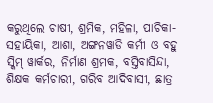କରୁଥିଲେ ଚାଷୀ, ଶ୍ରମିକ, ମହିଳା, ପାଚିକା-ସହାୟିକା, ଆଶା, ଅଙ୍ଗନୱାଡି କର୍ମୀ ଓ ବହୁ ସ୍କିମ୍ ୱାର୍କର, ନିର୍ମାଣ ଶ୍ରମକ, ବସ୍ତିବାସିନ୍ଦା, ଶିକ୍ଷକ କର୍ମଚାରୀ, ଗରିବ ଆଦିବାସୀ, ଛାତ୍ର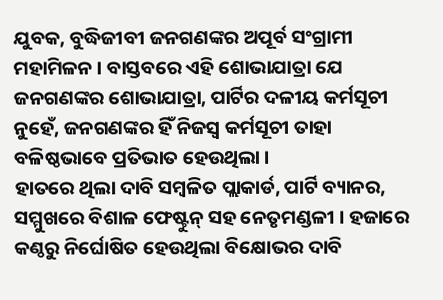ଯୁବକ, ବୁଦ୍ଧିଜୀବୀ ଜନଗଣଙ୍କର ଅପୂର୍ବ ସଂଗ୍ରାମୀ ମହାମିଳନ । ବାସ୍ତବରେ ଏହି ଶୋଭାଯାତ୍ରା ଯେ ଜନଗଣଙ୍କର ଶୋଭାଯାତ୍ରା, ପାର୍ଟିର ଦଳୀୟ କର୍ମସୂଚୀ ନୁହେଁ, ଜନଗଣଙ୍କର ହିଁ ନିଜସ୍ୱ କର୍ମସୂଚୀ ତାହା ବଳିଷ୍ଠଭାବେ ପ୍ରତିଭାତ ହେଉଥିଲା ।
ହାତରେ ଥିଲା ଦାବି ସମ୍ବଳିତ ପ୍ଲାକାର୍ଡ, ପାର୍ଟି ବ୍ୟାନର, ସମ୍ମୁଖରେ ବିଶାଳ ଫେଷ୍ଟୁନ୍ ସହ ନେତୃମଣ୍ଡଳୀ । ହଜାରେ କଣ୍ଠରୁ ନିର୍ଘୋଷିତ ହେଉଥିଲା ବିକ୍ଷୋଭର ଦାବି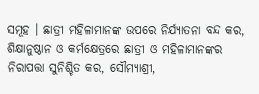ସମୂହ । ଛାତ୍ରୀ ମହିଳାମାନଙ୍କ ଉପରେ ନିର୍ଯ୍ୟାତନା ବନ୍ଦ କର, ଶିକ୍ଷାନୁଷ୍ଠାନ ଓ କର୍ମକ୍ଷେତ୍ରରେ ଛାତ୍ରୀ ଓ ମହିଳାମାନଙ୍କର ନିରାପତ୍ତା ସୁନିଶ୍ଚିତ କର, ସୌମ୍ୟାଶ୍ରୀ,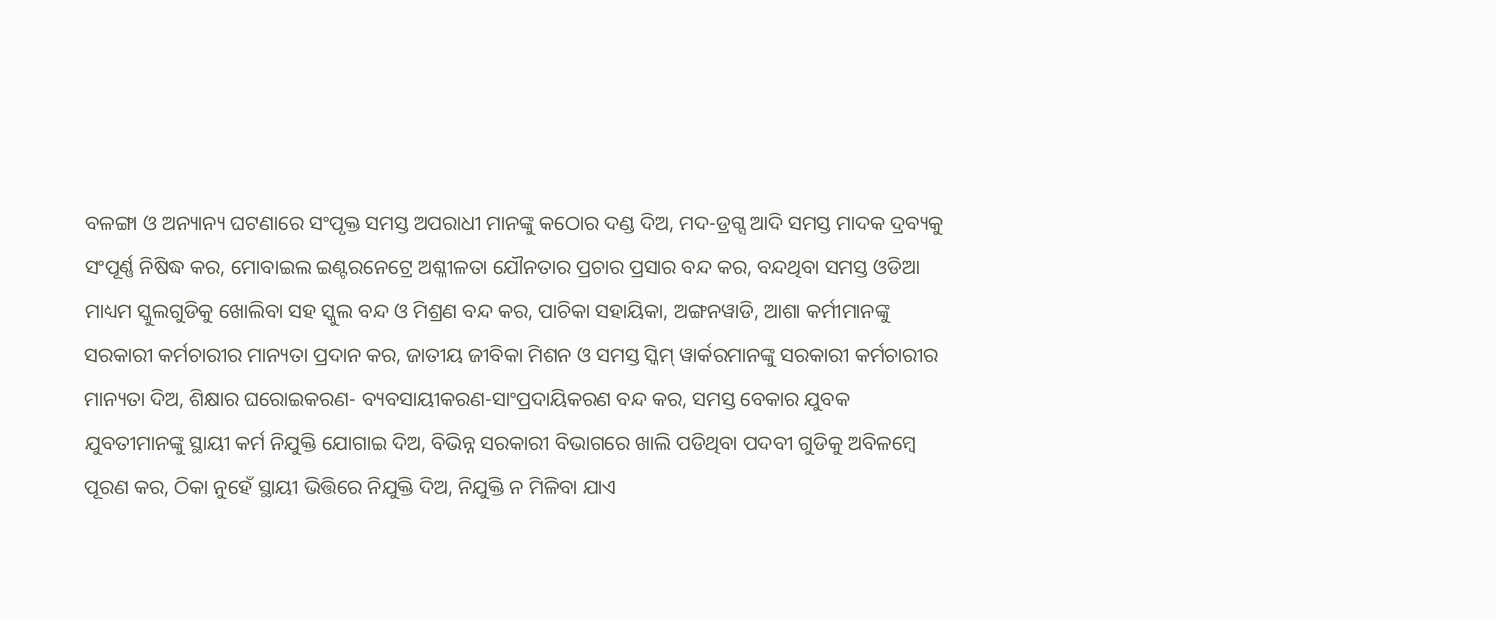ବଳଙ୍ଗା ଓ ଅନ୍ୟାନ୍ୟ ଘଟଣାରେ ସଂପୃକ୍ତ ସମସ୍ତ ଅପରାଧୀ ମାନଙ୍କୁ କଠୋର ଦଣ୍ଡ ଦିଅ, ମଦ-ଡ୍ରଗ୍ସ ଆଦି ସମସ୍ତ ମାଦକ ଦ୍ରବ୍ୟକୁ ସଂପୂର୍ଣ୍ଣ ନିଷିଦ୍ଧ କର, ମୋବାଇଲ ଇଣ୍ଟରନେଟ୍ରେ ଅଶ୍ଳୀଳତା ଯୌନତାର ପ୍ରଚାର ପ୍ରସାର ବନ୍ଦ କର, ବନ୍ଦଥିବା ସମସ୍ତ ଓଡିଆ ମାଧ୍ୟମ ସ୍କୁଲଗୁଡିକୁ ଖୋଲିବା ସହ ସ୍କୁଲ ବନ୍ଦ ଓ ମିଶ୍ରଣ ବନ୍ଦ କର, ପାଚିକା ସହାୟିକା, ଅଙ୍ଗନୱାଡି, ଆଶା କର୍ମୀମାନଙ୍କୁ ସରକାରୀ କର୍ମଚାରୀର ମାନ୍ୟତା ପ୍ରଦାନ କର, ଜାତୀୟ ଜୀବିକା ମିଶନ ଓ ସମସ୍ତ ସ୍କିମ୍ ୱାର୍କରମାନଙ୍କୁ ସରକାରୀ କର୍ମଚାରୀର ମାନ୍ୟତା ଦିଅ, ଶିକ୍ଷାର ଘରୋଇକରଣ- ବ୍ୟବସାୟୀକରଣ-ସାଂପ୍ରଦାୟିକରଣ ବନ୍ଦ କର, ସମସ୍ତ ବେକାର ଯୁବକ ଯୁବତୀମାନଙ୍କୁ ସ୍ଥାୟୀ କର୍ମ ନିଯୁକ୍ତି ଯୋଗାଇ ଦିଅ, ବିଭିନ୍ନ ସରକାରୀ ବିଭାଗରେ ଖାଲି ପଡିଥିବା ପଦବୀ ଗୁଡିକୁ ଅବିଳମ୍ବେ ପୂରଣ କର, ଠିକା ନୁହେଁ ସ୍ଥାୟୀ ଭିତ୍ତିରେ ନିଯୁକ୍ତି ଦିଅ, ନିଯୁକ୍ତି ନ ମିଳିବା ଯାଏ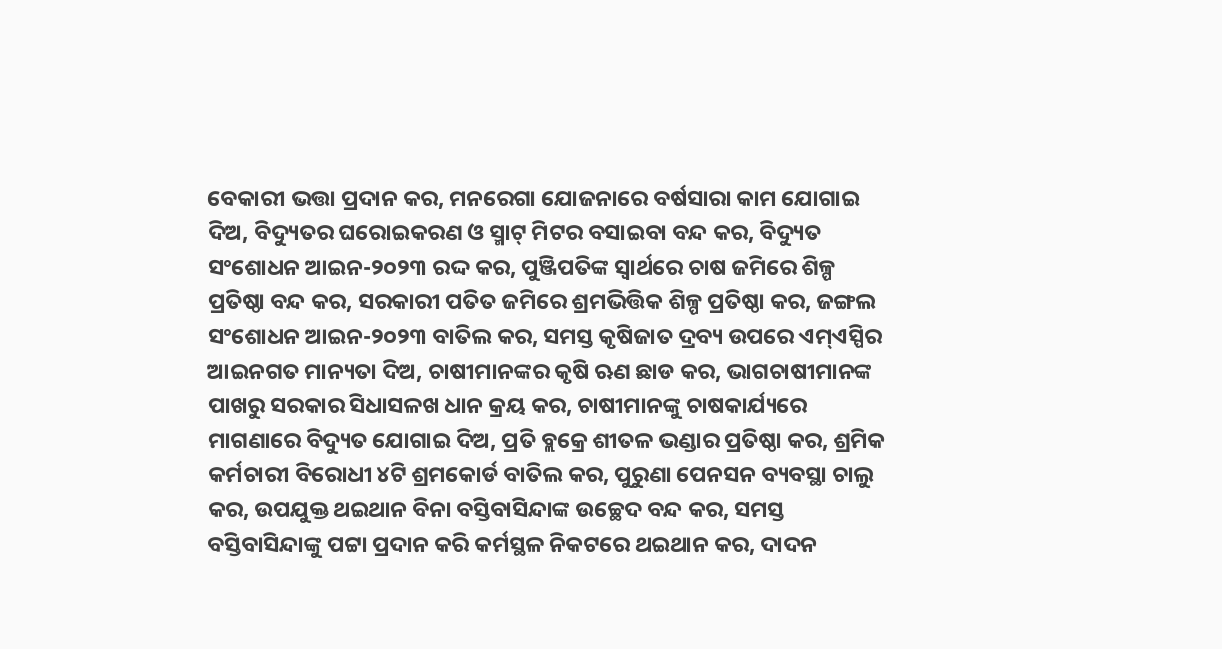ବେକାରୀ ଭତ୍ତା ପ୍ରଦାନ କର, ମନରେଗା ଯୋଜନାରେ ବର୍ଷସାରା କାମ ଯୋଗାଇ ଦିଅ, ବିଦ୍ୟୁତର ଘରୋଇକରଣ ଓ ସ୍ମାଟ୍ ମିଟର ବସାଇବା ବନ୍ଦ କର, ବିଦ୍ୟୁତ ସଂଶୋଧନ ଆଇନ-୨୦୨୩ ରଦ୍ଦ କର, ପୁଞ୍ଜିପତିଙ୍କ ସ୍ୱାର୍ଥରେ ଚାଷ ଜମିରେ ଶିଳ୍ପ ପ୍ରତିଷ୍ଠା ବନ୍ଦ କର, ସରକାରୀ ପତିତ ଜମିରେ ଶ୍ରମଭିତ୍ତିକ ଶିଳ୍ପ ପ୍ରତିଷ୍ଠା କର, ଜଙ୍ଗଲ ସଂଶୋଧନ ଆଇନ-୨୦୨୩ ବାତିଲ କର, ସମସ୍ତ କୃଷିଜାତ ଦ୍ରବ୍ୟ ଉପରେ ଏମ୍ଏସ୍ପିର ଆଇନଗତ ମାନ୍ୟତା ଦିଅ, ଚାଷୀମାନଙ୍କର କୃଷି ଋଣ ଛାଡ କର, ଭାଗଚାଷୀମାନଙ୍କ ପାଖରୁ ସରକାର ସିଧାସଳଖ ଧାନ କ୍ରୟ କର, ଚାଷୀମାନଙ୍କୁ ଚାଷକାର୍ଯ୍ୟରେ ମାଗଣାରେ ବିଦ୍ୟୁତ ଯୋଗାଇ ଦିଅ, ପ୍ରତି ବ୍ଲକ୍ରେ ଶୀତଳ ଭଣ୍ଡାର ପ୍ରତିଷ୍ଠା କର, ଶ୍ରମିକ କର୍ମଚାରୀ ବିରୋଧୀ ୪ଟି ଶ୍ରମକୋର୍ଡ ବାତିଲ କର, ପୁରୁଣା ପେନସନ ବ୍ୟବସ୍ଥା ଚାଲୁ କର, ଉପଯୁକ୍ତ ଥଇଥାନ ବିନା ବସ୍ତିବାସିନ୍ଦାଙ୍କ ଉଚ୍ଛେଦ ବନ୍ଦ କର, ସମସ୍ତ ବସ୍ତିବାସିନ୍ଦାଙ୍କୁ ପଟ୍ଟା ପ୍ରଦାନ କରି କର୍ମସ୍ଥଳ ନିକଟରେ ଥଇଥାନ କର, ଦାଦନ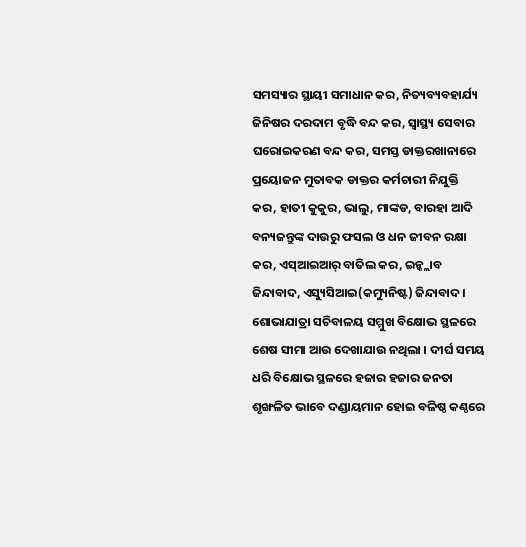ସମସ୍ୟାର ସ୍ଥାୟୀ ସମାଧାନ କର, ନିତ୍ୟବ୍ୟବହାର୍ଯ୍ୟ ଜିନିଷର ଦରଦାମ ବୃଦ୍ଧି ବନ୍ଦ କର, ସ୍ୱାସ୍ଥ୍ୟ ସେବାର ଘରୋଇକରଣ ବନ୍ଦ କର, ସମସ୍ତ ଡାକ୍ତରଖାନାରେ ପ୍ରୟୋଜନ ମୁତାବକ ଡାକ୍ତର କର୍ମଚାରୀ ନିଯୁକ୍ତି କର, ହାତୀ କୁକୁର, ଭାଲୁ, ମାଙ୍କଡ, ବାରହା ଆଦି ବନ୍ୟଜନ୍ତୁଙ୍କ ଦାଉରୁ ଫସଲ ଓ ଧନ ଜୀବନ ରକ୍ଷା କର, ଏସ୍ଆଇଆର୍ ବାତିଲ କର, ଇନ୍କ୍ଲାବ ଜିନ୍ଦାବାଦ, ଏସ୍ୟୁସିଆଇ(କମ୍ୟୁନିଷ୍ଟ) ଜିନ୍ଦାବାଦ ।
ଶୋଭାଯାତ୍ରା ସଚିବାଳୟ ସମ୍ମୁଖ ବିକ୍ଷୋଭ ସ୍ଥଳରେ ଶେଷ ସୀମା ଆଉ ଦେଖାଯାଉ ନଥିଲା । ଦୀର୍ଘ ସମୟ ଧରି ବିକ୍ଷୋଭ ସ୍ଥଳରେ ହଜାର ହଜାର ଜନତା ଶୃଙ୍ଖଳିତ ଭାବେ ଦଣ୍ଡାୟମାନ ହୋଇ ବଳିଷ୍ଠ କଣ୍ଠରେ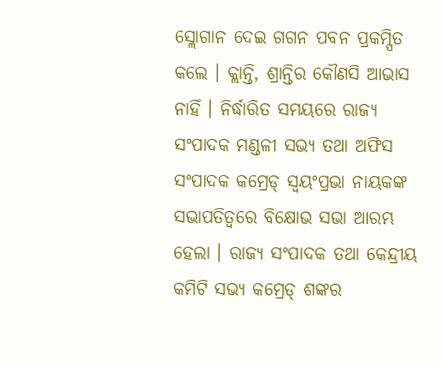ସ୍ଲୋଗାନ ଦେଇ ଗଗନ ପବନ ପ୍ରକମ୍ପିତ କଲେ । କ୍ଲାନ୍ତି, ଶ୍ରାନ୍ତିର କୌଣସି ଆଭାସ ନାହିଁ । ନିର୍ଦ୍ଧାରିତ ସମୟରେ ରାଜ୍ୟ ସଂପାଦକ ମଣ୍ଡଳୀ ସଭ୍ୟ ତଥା ଅଫିସ ସଂପାଦକ କମ୍ରେଡ୍ ସ୍ୱୟଂପ୍ରଭା ନାୟକଙ୍କ ସଭାପତିତ୍ୱରେ ବିକ୍ଷୋଭ ସଭା ଆରମ୍ଭ ହେଲା । ରାଜ୍ୟ ସଂପାଦକ ତଥା କେନ୍ଦ୍ରୀୟ କମିଟି ସଭ୍ୟ କମ୍ରେଡ୍ ଶଙ୍କର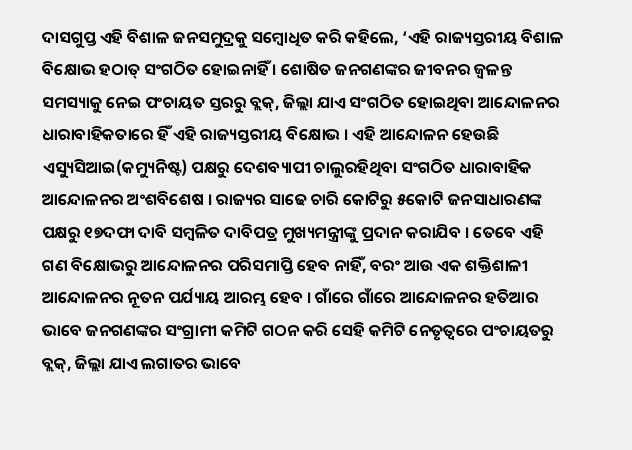ଦାସଗୁପ୍ତ ଏହି ବିଶାଳ ଜନସମୁଦ୍ରକୁ ସମ୍ବୋଧିତ କରି କହିଲେ, ‘ଏହି ରାଜ୍ୟସ୍ତରୀୟ ବିଶାଳ ବିକ୍ଷୋଭ ହଠାତ୍ ସଂଗଠିତ ହୋଇନାହିଁ । ଶୋଷିତ ଜନଗଣଙ୍କର ଜୀବନର ଜ୍ୱଳନ୍ତ ସମସ୍ୟାକୁ ନେଇ ପଂଚାୟତ ସ୍ତରରୁ ବ୍ଲକ୍, ଜିଲ୍ଲା ଯାଏ ସଂଗଠିତ ହୋଇଥିବା ଆନ୍ଦୋଳନର ଧାରାବାହିକତାରେ ହିଁ ଏହି ରାଜ୍ୟସ୍ତରୀୟ ବିକ୍ଷୋଭ । ଏହି ଆନ୍ଦୋଳନ ହେଉଛି ଏସ୍ୟୁସିଆଇ(କମ୍ୟୁନିଷ୍ଟ) ପକ୍ଷରୁ ଦେଶବ୍ୟାପୀ ଚାଲୁରହିଥିବା ସଂଗଠିତ ଧାରାବାହିକ ଆନ୍ଦୋଳନର ଅଂଶବିଶେଷ । ରାଜ୍ୟର ସାଢେ ଚାରି କୋଟିରୁ ୫କୋଟି ଜନସାଧାରଣଙ୍କ ପକ୍ଷରୁ ୧୭ଦଫା ଦାବି ସମ୍ବଳିତ ଦାବିପତ୍ର ମୁଖ୍ୟମନ୍ତ୍ରୀଙ୍କୁ ପ୍ରଦାନ କରାଯିବ । ତେବେ ଏହି ଗଣ ବିକ୍ଷୋଭରୁ ଆନ୍ଦୋଳନର ପରିସମାପ୍ତି ହେବ ନାହିଁ, ବରଂ ଆଉ ଏକ ଶକ୍ତିଶାଳୀ ଆନ୍ଦୋଳନର ନୂତନ ପର୍ଯ୍ୟାୟ ଆରମ୍ଭ ହେବ । ଗାଁରେ ଗାଁରେ ଆନ୍ଦୋଳନର ହତିଆର ଭାବେ ଜନଗଣଙ୍କର ସଂଗ୍ରାମୀ କମିଟି ଗଠନ କରି ସେହି କମିଟି ନେତୃତ୍ୱରେ ପଂଚାୟତରୁ ବ୍ଲକ୍, ଜିଲ୍ଲା ଯାଏ ଲଗାତର ଭାବେ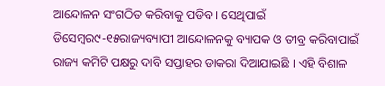ଆନ୍ଦୋଳନ ସଂଗଠିତ କରିବାକୁ ପଡିବ । ସେଥିପାଇଁ ଡିସେମ୍ବର୯-୧୫ରାଜ୍ୟବ୍ୟାପୀ ଆନ୍ଦୋଳନକୁ ବ୍ୟାପକ ଓ ତୀବ୍ର କରିବାପାଇଁ ରାଜ୍ୟ କମିଟି ପକ୍ଷରୁ ଦାବି ସପ୍ତାହର ଡାକରା ଦିଆଯାଇଛି । ଏହି ବିଶାଳ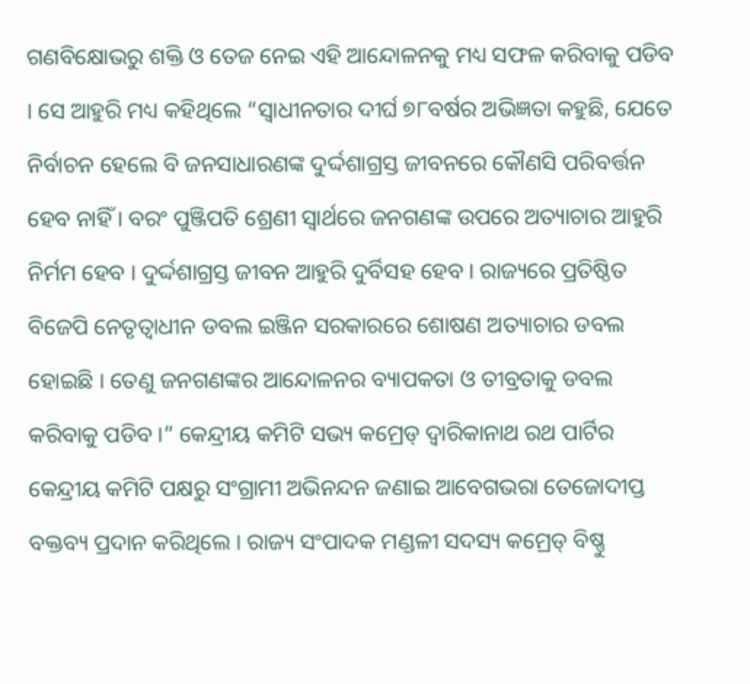ଗଣବିକ୍ଷୋଭରୁ ଶକ୍ତି ଓ ତେଜ ନେଇ ଏହି ଆନ୍ଦୋଳନକୁ ମଧ୍ୟ ସଫଳ କରିବାକୁ ପଡିବ । ସେ ଆହୁରି ମଧ୍ୟ କହିଥିଲେ “ସ୍ୱାଧୀନତାର ଦୀର୍ଘ ୭୮ବର୍ଷର ଅଭିଜ୍ଞତା କହୁଛି, ଯେତେ ନିର୍ବାଚନ ହେଲେ ବି ଜନସାଧାରଣଙ୍କ ଦୁର୍ଦ୍ଦଶାଗ୍ରସ୍ତ ଜୀବନରେ କୌଣସି ପରିବର୍ତ୍ତନ ହେବ ନାହିଁ । ବରଂ ପୁଞ୍ଜିପତି ଶ୍ରେଣୀ ସ୍ୱାର୍ଥରେ ଜନଗଣଙ୍କ ଉପରେ ଅତ୍ୟାଚାର ଆହୁରି ନିର୍ମମ ହେବ । ଦୁର୍ଦ୍ଦଶାଗ୍ରସ୍ତ ଜୀବନ ଆହୁରି ଦୁର୍ବିସହ ହେବ । ରାଜ୍ୟରେ ପ୍ରତିଷ୍ଠିତ ବିଜେପି ନେତୃତ୍ୱାଧୀନ ଡବଲ ଇଞ୍ଜିନ ସରକାରରେ ଶୋଷଣ ଅତ୍ୟାଚାର ଡବଲ ହୋଇଛି । ତେଣୁ ଜନଗଣଙ୍କର ଆନ୍ଦୋଳନର ବ୍ୟାପକତା ଓ ତୀବ୍ରତାକୁ ଡବଲ କରିବାକୁ ପଡିବ ।” କେନ୍ଦ୍ରୀୟ କମିଟି ସଭ୍ୟ କମ୍ରେଡ୍ ଦ୍ୱାରିକାନାଥ ରଥ ପାର୍ଟିର କେନ୍ଦ୍ରୀୟ କମିଟି ପକ୍ଷରୁ ସଂଗ୍ରାମୀ ଅଭିନନ୍ଦନ ଜଣାଇ ଆବେଗଭରା ତେଜୋଦୀପ୍ତ ବକ୍ତବ୍ୟ ପ୍ରଦାନ କରିଥିଲେ । ରାଜ୍ୟ ସଂପାଦକ ମଣ୍ଡଳୀ ସଦସ୍ୟ କମ୍ରେଡ୍ ବିଷ୍ଣୁ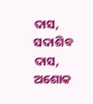ଦାସ, ସଦାଶିବ ଦାସ, ଅଶୋକ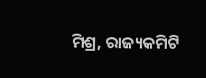ମିଶ୍ର, ରାଜ୍ୟକମିଟି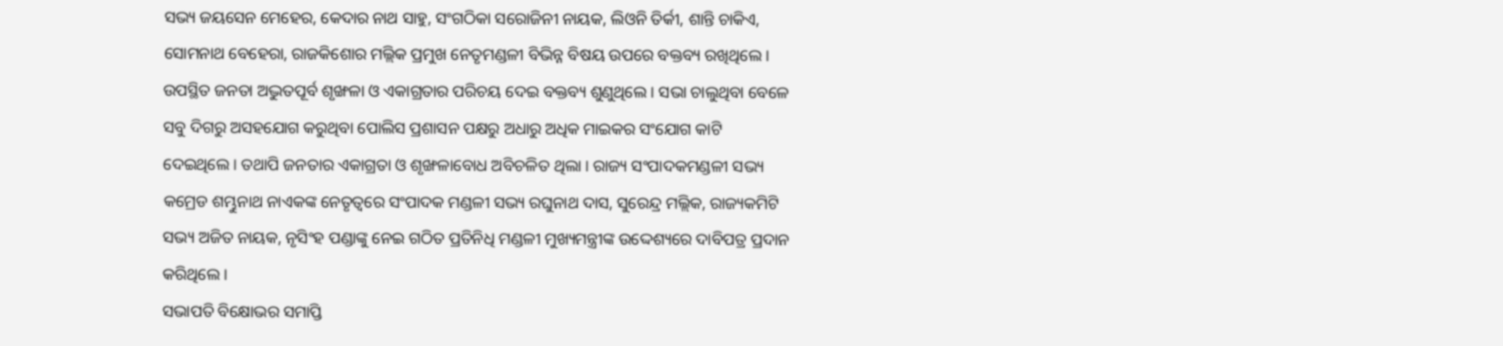ସଭ୍ୟ ଜୟସେନ ମେହେର, କେଦାର ନାଥ ସାହୁ, ସଂଗଠିକା ସରୋଜିନୀ ନାୟକ, ଲିଓନି ତିର୍କୀ, ଶାନ୍ତି ଚାକିଏ, ସୋମନାଥ ବେହେରା, ରାଜକିଶୋର ମଲ୍ଲିକ ପ୍ରମୁଖ ନେତୃମଣ୍ଡଳୀ ବିଭିନ୍ନ ବିଷୟ ଉପରେ ବକ୍ତବ୍ୟ ରଖିଥିଲେ । ଉପସ୍ଥିତ ଜନତା ଅଦ୍ଭୁତପୂର୍ବ ଶୃଙ୍ଖଳା ଓ ଏକାଗ୍ରତାର ପରିଚୟ ଦେଇ ବକ୍ତବ୍ୟ ଶୁଣୁଥିଲେ । ସଭା ଚାଲୁଥିବା ବେଳେ ସବୁ ଦିଗରୁ ଅସହଯୋଗ କରୁଥିବା ପୋଲିସ ପ୍ରଶାସନ ପକ୍ଷରୁ ଅଧାରୁ ଅଧିକ ମାଇକର ସଂଯୋଗ କାଟି ଦେଇଥିଲେ । ତଥାପି ଜନତାର ଏକାଗ୍ରତା ଓ ଶୃଙ୍ଖଳାବୋଧ ଅବିଚଳିତ ଥିଲା । ରାଜ୍ୟ ସଂପାଦକମଣ୍ଡଳୀ ସଭ୍ୟ କମ୍ରେଡ ଶମ୍ଭୁନାଥ ନାଏକଙ୍କ ନେତୃତ୍ୱରେ ସଂପାଦକ ମଣ୍ଡଳୀ ସଭ୍ୟ ରଘୁନାଥ ଦାସ, ସୁରେନ୍ଦ୍ର ମଲ୍ଲିକ, ରାଜ୍ୟକମିଟି ସଭ୍ୟ ଅଜିତ ନାୟକ, ନୃସିଂହ ପଣ୍ଡାଙ୍କୁ ନେଇ ଗଠିତ ପ୍ରତିନିଧି ମଣ୍ଡଳୀ ମୁଖ୍ୟମନ୍ତ୍ରୀଙ୍କ ଉଦ୍ଦେଶ୍ୟରେ ଦାବିପତ୍ର ପ୍ରଦାନ କରିଥିଲେ ।
ସଭାପତି ବିକ୍ଷୋଭର ସମାପ୍ତି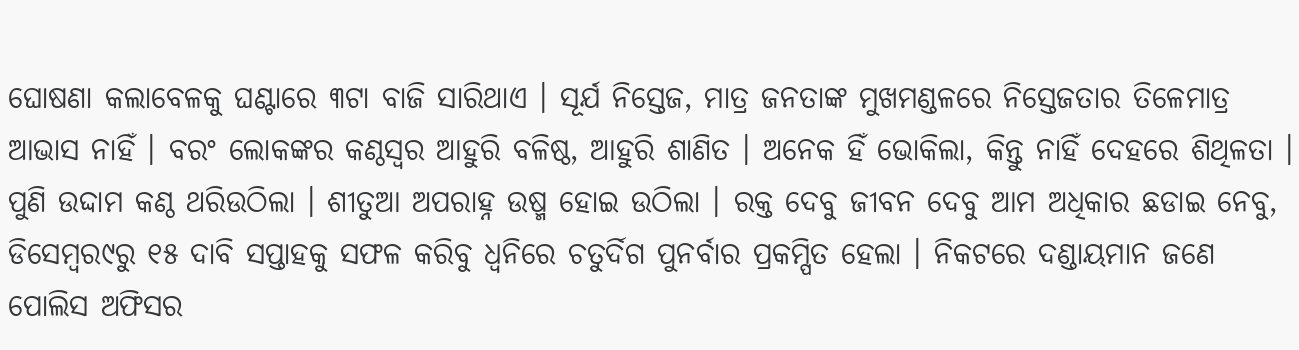ଘୋଷଣା କଲାବେଳକୁ ଘଣ୍ଟାରେ ୩ଟା ବାଜି ସାରିଥାଏ । ସୂର୍ଯ ନିସ୍ତେଜ, ମାତ୍ର ଜନତାଙ୍କ ମୁଖମଣ୍ଡଳରେ ନିସ୍ତେଜତାର ତିଳେମାତ୍ର ଆଭାସ ନାହିଁ । ବରଂ ଲୋକଙ୍କର କଣ୍ଠସ୍ୱର ଆହୁରି ବଳିଷ୍ଠ, ଆହୁରି ଶାଣିତ । ଅନେକ ହିଁ ଭୋକିଲା, କିନ୍ତୁ ନାହିଁ ଦେହରେ ଶିଥିଳତା । ପୁଣି ଉଦ୍ଦାମ କଣ୍ଠ ଥରିଉଠିଲା । ଶୀତୁଆ ଅପରାହ୍ନ ଉଷ୍ମ ହୋଇ ଉଠିଲା । ରକ୍ତ ଦେବୁ ଜୀବନ ଦେବୁ ଆମ ଅଧିକାର ଛଡାଇ ନେବୁ, ଡିସେମ୍ବର୯ରୁ ୧୫ ଦାବି ସପ୍ତାହକୁ ସଫଳ କରିବୁ ଧ୍ୱନିରେ ଚତୁର୍ଦିଗ ପୁନର୍ବାର ପ୍ରକମ୍ପିତ ହେଲା । ନିକଟରେ ଦଣ୍ଡାୟମାନ ଜଣେ ପୋଲିସ ଅଫିସର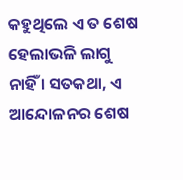କହୁଥିଲେ ଏ ତ ଶେଷ ହେଲାଭଳି ଲାଗୁ ନାହିଁ । ସତକଥା, ଏ ଆନ୍ଦୋଳନର ଶେଷ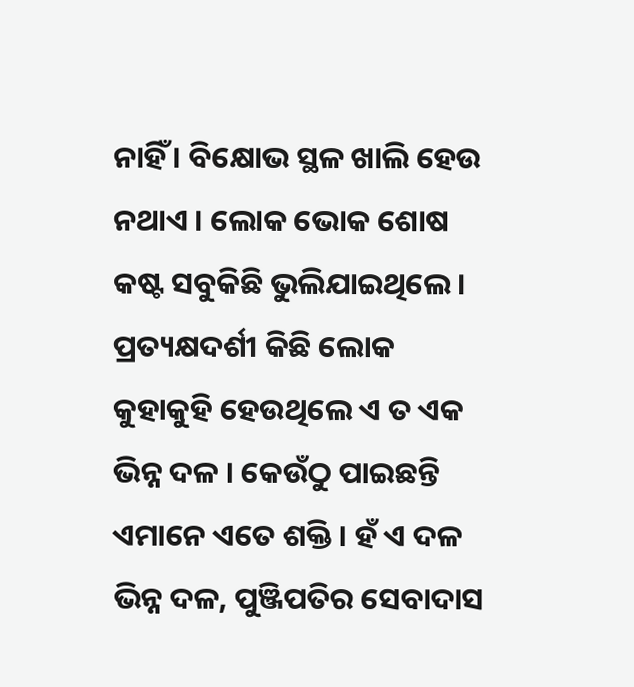ନାହିଁ । ବିକ୍ଷୋଭ ସ୍ଥଳ ଖାଲି ହେଉ ନଥାଏ । ଲୋକ ଭୋକ ଶୋଷ କଷ୍ଟ ସବୁକିଛି ଭୁଲିଯାଇଥିଲେ । ପ୍ରତ୍ୟକ୍ଷଦର୍ଶୀ କିଛି ଲୋକ କୁହାକୁହି ହେଉଥିଲେ ଏ ତ ଏକ ଭିନ୍ନ ଦଳ । କେଉଁଠୁ ପାଇଛନ୍ତି ଏମାନେ ଏତେ ଶକ୍ତି । ହଁ ଏ ଦଳ ଭିନ୍ନ ଦଳ, ପୁଞ୍ଜିପତିର ସେବାଦାସ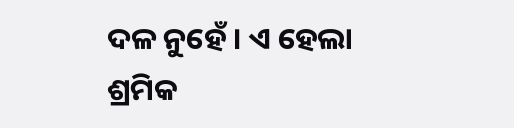ଦଳ ନୁହେଁ । ଏ ହେଲା ଶ୍ରମିକ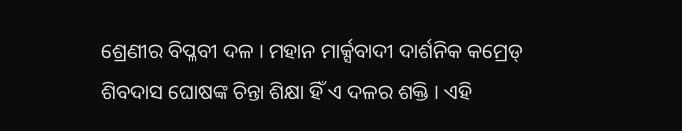ଶ୍ରେଣୀର ବିପ୍ଳବୀ ଦଳ । ମହାନ ମାର୍କ୍ସବାଦୀ ଦାର୍ଶନିକ କମ୍ରେଡ୍ ଶିବଦାସ ଘୋଷଙ୍କ ଚିନ୍ତା ଶିକ୍ଷା ହିଁ ଏ ଦଳର ଶକ୍ତି । ଏହି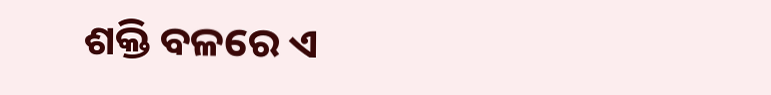ଶକ୍ତି ବଳରେ ଏ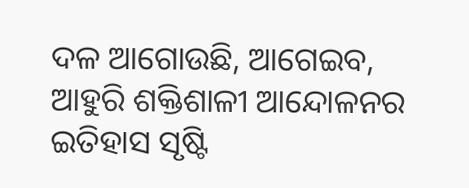ଦଳ ଆଗୋଉଛି, ଆଗେଇବ, ଆହୁରି ଶକ୍ତିଶାଳୀ ଆନ୍ଦୋଳନର ଇତିହାସ ସୃଷ୍ଟି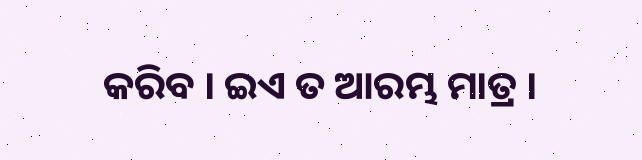କରିବ । ଇଏ ତ ଆରମ୍ଭ ମାତ୍ର ।